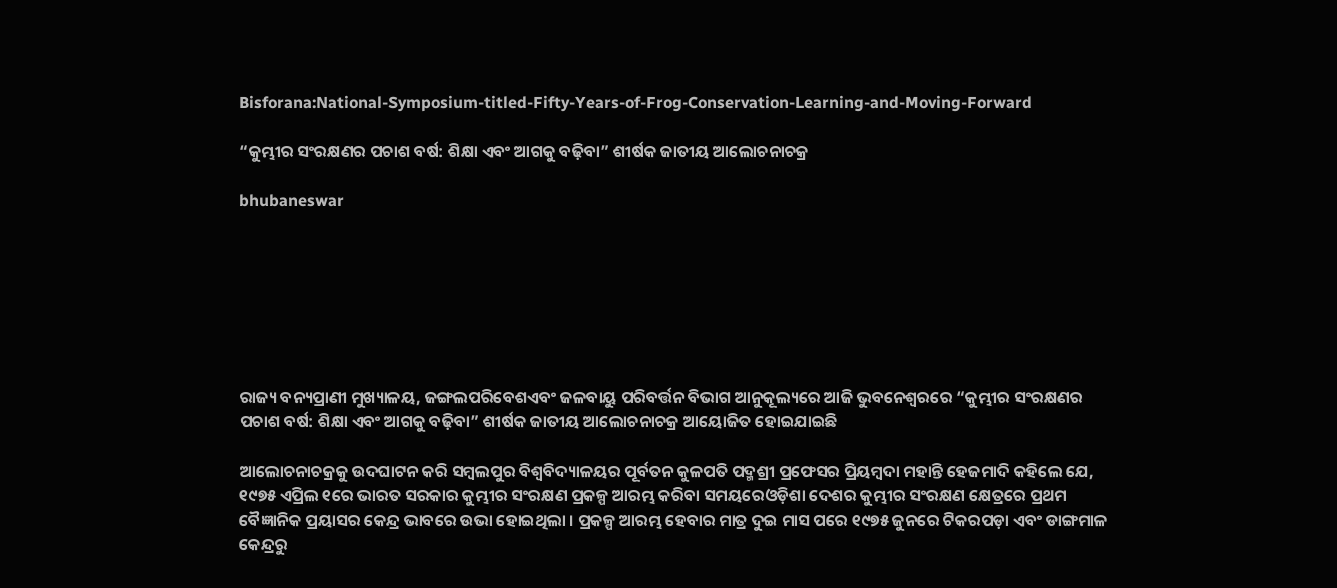Bisforana:National-Symposium-titled-Fifty-Years-of-Frog-Conservation-Learning-and-Moving-Forward

“କୁମ୍ଭୀର ସଂରକ୍ଷଣର ପଚାଶ ବର୍ଷ: ଶିକ୍ଷା ଏବଂ ଆଗକୁ ବଢ଼ିବା” ଶୀର୍ଷକ ଜାତୀୟ ଆଲୋଚନାଚକ୍ର

bhubaneswar







ରାଜ୍ୟ ବନ୍ୟପ୍ରାଣୀ ମୁଖ୍ୟାଳୟ, ଜଙ୍ଗଲପରିବେଶଏବଂ ଜଳବାୟୁ ପରିବର୍ତ୍ତନ ବିଭାଗ ଆନୁକୂଲ୍ୟରେ ଆଜି ଭୁବନେଶ୍ୱରରେ “କୁମ୍ଭୀର ସଂରକ୍ଷଣର ପଚାଶ ବର୍ଷ: ଶିକ୍ଷା ଏବଂ ଆଗକୁ ବଢ଼ିବା” ଶୀର୍ଷକ ଜାତୀୟ ଆଲୋଚନାଚକ୍ର ଆୟୋଜିତ ହୋଇଯାଇଛି

ଆଲୋଚନାଚକ୍ରକୁ ଉଦଘାଟନ କରି ସମ୍ବଲପୁର ବିଶ୍ଵବିଦ୍ୟାଳୟର ପୂର୍ବତନ କୁଳପତି ପଦ୍ମଶ୍ରୀ ପ୍ରଫେସର ପ୍ରିୟମ୍ବଦା ମହାନ୍ତି ହେଜମାଦି କହିଲେ ଯେ,  ୧୯୭୫ ଏପ୍ରିଲ ୧ରେ ଭାରତ ସରକାର କୁମ୍ଭୀର ସଂରକ୍ଷଣ ପ୍ରକଳ୍ପ ଆରମ୍ଭ କରିବା ସମୟରେଓଡ଼ିଶା ଦେଶର କୁମ୍ଭୀର ସଂରକ୍ଷଣ କ୍ଷେତ୍ରରେ ପ୍ରଥମ ବୈଜ୍ଞାନିକ ପ୍ରୟାସର କେନ୍ଦ୍ର ଭାବରେ ଉଭା ହୋଇଥିଲା । ପ୍ରକଳ୍ପ ଆରମ୍ଭ ହେବାର ମାତ୍ର ଦୁଇ ମାସ ପରେ ୧୯୭୫ ଜୁନରେ ଟିକରପଡ଼ା ଏବଂ ଡାଙ୍ଗମାଳ କେନ୍ଦ୍ରରୁ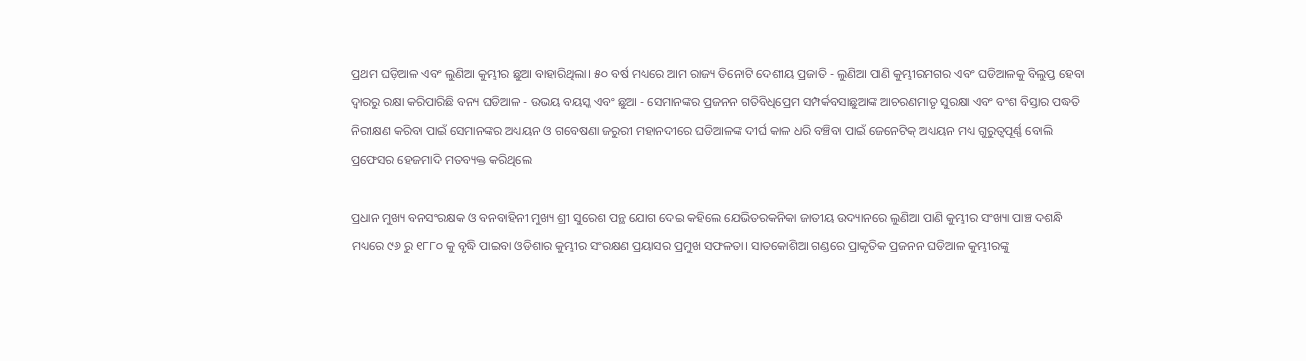ପ୍ରଥମ ଘଡ଼ିଆଳ ଏବଂ ଲୁଣିଆ କୁମ୍ଭୀର ଛୁଆ ବାହାରିଥିଲା। ୫୦ ବର୍ଷ ମଧ୍ୟରେ ଆମ ରାଜ୍ୟ ତିନୋଟି ଦେଶୀୟ ପ୍ରଜାତି - ଲୁଣିଆ ପାଣି କୁମ୍ଭୀରମଗର ଏବଂ ଘଡିଆଳକୁ ବିଲୁପ୍ତ ହେବା ଦ୍ୱାରରୁ ରକ୍ଷା କରିପାରିଛି ବନ୍ୟ ଘଡିଆଳ - ଉଭୟ ବୟସ୍କ ଏବଂ ଛୁଆ - ସେମାନଙ୍କର ପ୍ରଜନନ ଗତିବିଧିପ୍ରେମ ସମ୍ପର୍କବସାଛୁଆଙ୍କ ଆଚରଣମାତୃ ସୁରକ୍ଷା ଏବଂ ବଂଶ ବିସ୍ତାର ପଦ୍ଧତି ନିରୀକ୍ଷଣ କରିବା ପାଇଁ ସେମାନଙ୍କର ଅଧ୍ୟୟନ ଓ ଗବେଷଣା ଜରୁରୀ ମହାନଦୀରେ ଘଡିଆଳଙ୍କ ଦୀର୍ଘ କାଳ ଧରି ବଞ୍ଚିବା ପାଇଁ ଜେନେଟିକ୍ ଅଧ୍ୟୟନ ମଧ୍ୟ ଗୁରୁତ୍ୱପୂର୍ଣ୍ଣ ବୋଲି ପ୍ରଫେସର ହେଜମାଦି ମତବ୍ୟକ୍ତ କରିଥିଲେ

ପ୍ରଧାନ ମୁଖ୍ୟ ବନସଂରକ୍ଷକ ଓ ବନବାହିନୀ ମୁଖ୍ୟ ଶ୍ରୀ ସୁରେଶ ପନ୍ଥ ଯୋଗ ଦେଇ କହିଲେ ଯେଭିତରକନିକା ଜାତୀୟ ଉଦ୍ୟାନରେ ଲୁଣିଆ ପାଣି କୁମ୍ଭୀର ସଂଖ୍ୟା ପାଞ୍ଚ ଦଶନ୍ଧି ମଧ୍ୟରେ ୯୬ ରୁ ୧୮୮୦ କୁ ବୃଦ୍ଧି ପାଇବା ଓଡିଶାର କୁମ୍ଭୀର ସଂରକ୍ଷଣ ପ୍ରୟାସର ପ୍ରମୁଖ ସଫଳତା। ସାତକୋଶିଆ ଗଣ୍ଡରେ ପ୍ରାକୃତିକ ପ୍ରଜନନ ଘଡିଆଳ କୁମ୍ଭୀରଙ୍କୁ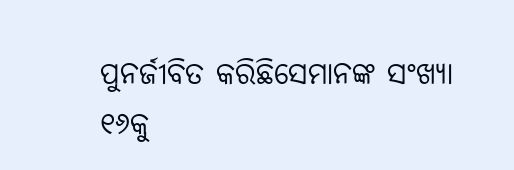ପୁନର୍ଜୀବିତ କରିଛିସେମାନଙ୍କ ସଂଖ୍ୟା ୧୬କୁ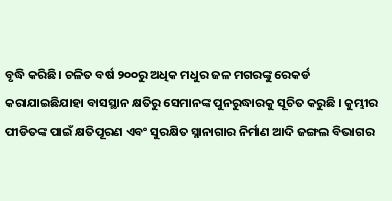ବୃଦ୍ଧି କରିଛି। ଚଳିତ ବର୍ଷ ୨୦୦ରୁ ଅଧିକ ମଧୁର ଜଳ ମଗରଙ୍କୁ ରେକର୍ଡ କରାଯାଇଛିଯାହା ବାସସ୍ଥାନ କ୍ଷତିରୁ ସେମାନଙ୍କ ପୁନରୁଦ୍ଧାରକୁ ସୂଚିତ କରୁଛି । କୁମ୍ଭୀର ପୀଡିତଙ୍କ ପାଇଁ କ୍ଷତିପୂରଣ ଏବଂ ସୁରକ୍ଷିତ ସ୍ନାନାଗାର ନିର୍ମାଣ ଆଦି ଜଙ୍ଗଲ ବିଭାଗର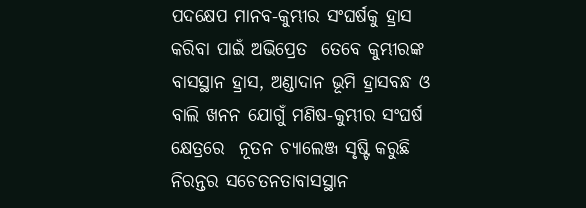ପଦକ୍ଷେପ ମାନବ-କୁମ୍ଭୀର ସଂଘର୍ଷକୁ ହ୍ରାସ କରିବା ପାଇଁ ଅଭିପ୍ରେତ  ତେବେ କୁମ୍ଭୀରଙ୍କ ବାସସ୍ଥାନ ହ୍ରାସ, ଅଣ୍ଡାଦାନ ଭୂମି ହ୍ରାସବନ୍ଧ ଓ ବାଲି ଖନନ ଯୋଗୁଁ ମଣିଷ-କୁମ୍ଭୀର ସଂଘର୍ଷ କ୍ଷେତ୍ରରେ  ନୂତନ ଚ୍ୟାଲେଞ୍ଜ ସୃଷ୍ଟି କରୁଛି ନିରନ୍ତର ସଚେତନତାବାସସ୍ଥାନ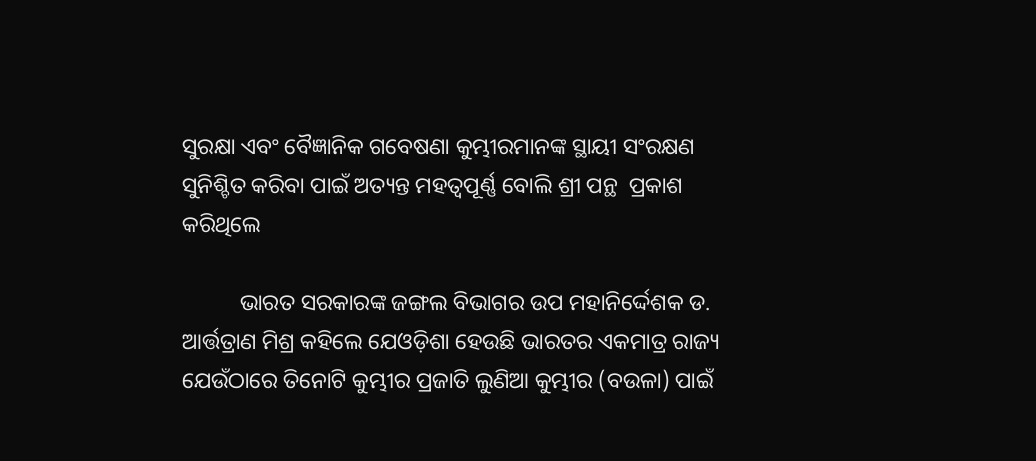ସୁରକ୍ଷା ଏବଂ ବୈଜ୍ଞାନିକ ଗବେଷଣା କୁମ୍ଭୀରମାନଙ୍କ ସ୍ଥାୟୀ ସଂରକ୍ଷଣ ସୁନିଶ୍ଚିତ କରିବା ପାଇଁ ଅତ୍ୟନ୍ତ ମହତ୍ଵପୂର୍ଣ୍ଣ ବୋଲି ଶ୍ରୀ ପନ୍ଥ  ପ୍ରକାଶ କରିଥିଲେ

          ଭାରତ ସରକାରଙ୍କ ଜଙ୍ଗଲ ବିଭାଗର ଉପ ମହାନିର୍ଦ୍ଦେଶକ ଡ. ଆର୍ତ୍ତତ୍ରାଣ ମିଶ୍ର କହିଲେ ଯେଓଡ଼ିଶା ହେଉଛି ଭାରତର ଏକମାତ୍ର ରାଜ୍ୟ ଯେଉଁଠାରେ ତିନୋଟି କୁମ୍ଭୀର ପ୍ରଜାତି ଲୁଣିଆ କୁମ୍ଭୀର (ବଉଳା) ପାଇଁ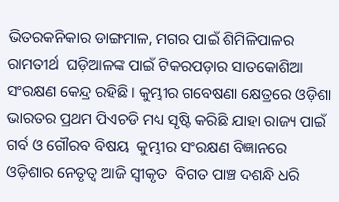ଭିତରକନିକାର ଡାଙ୍ଗମାଳ, ମଗର ପାଇଁ ଶିମିଳିପାଳର ରାମତୀର୍ଥ  ଘଡ଼ିଆଳଙ୍କ ପାଇଁ ଟିକରପଡ଼ାର ସାତକୋଶିଆ ସଂରକ୍ଷଣ କେନ୍ଦ୍ର ରହିଛି । କୁମ୍ଭୀର ଗବେଷଣା କ୍ଷେତ୍ରରେ ଓଡ଼ିଶା ଭାରତର ପ୍ରଥମ ପିଏଚଡି ମଧ୍ୟ ସୃଷ୍ଟି କରିଛି ଯାହା ରାଜ୍ୟ ପାଇଁ ଗର୍ବ ଓ ଗୌରବ ବିଷୟ  କୁମ୍ଭୀର ସଂରକ୍ଷଣ ବିଜ୍ଞାନରେ ଓଡ଼ିଶାର ନେତୃତ୍ୱ ଆଜି ସ୍ଵୀକୃତ  ବିଗତ ପାଞ୍ଚ ଦଶନ୍ଧି ଧରି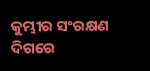କୁମ୍ଭୀର ସଂରକ୍ଷଣ ଦିଗରେ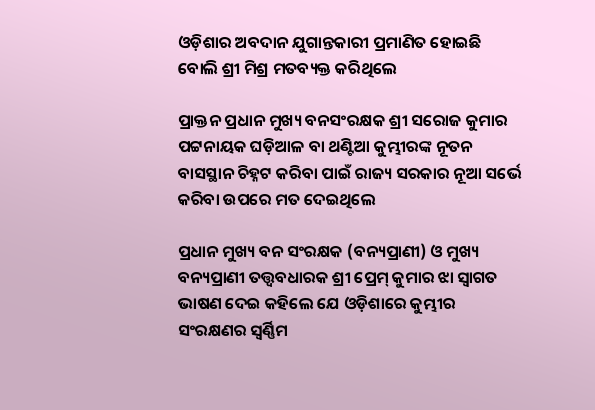ଓଡ଼ିଶାର ଅବଦାନ ଯୁଗାନ୍ତକାରୀ ପ୍ରମାଣିତ ହୋଇଛି ବୋଲି ଶ୍ରୀ ମିଶ୍ର ମତବ୍ୟକ୍ତ କରିଥିଲେ

ପ୍ରାକ୍ତନ ପ୍ରଧାନ ମୁଖ୍ୟ ବନସଂରକ୍ଷକ ଶ୍ରୀ ସରୋଜ କୁମାର ପଟ୍ଟନାୟକ ଘଡ଼ିଆଳ ବା ଥଣ୍ଟିଆ କୁମ୍ଭୀରଙ୍କ ନୂତନ ବାସସ୍ଥାନ ଚିହ୍ନଟ କରିବା ପାଇଁ ରାଜ୍ୟ ସରକାର ନୂଆ ସର୍ଭେ କରିବା ଉପରେ ମତ ଦେଇଥିଲେ

ପ୍ରଧାନ ମୁଖ୍ୟ ବନ ସଂରକ୍ଷକ (ବନ୍ୟପ୍ରାଣୀ) ଓ ମୁଖ୍ୟ ବନ୍ୟପ୍ରାଣୀ ତତ୍ତ୍ଵବଧାରକ ଶ୍ରୀ ପ୍ରେମ୍ କୁମାର ଝା ସ୍ଵାଗତ ଭାଷଣ ଦେଇ କହିଲେ ଯେ ଓଡ଼ିଶାରେ କୁମ୍ଭୀର ସଂରକ୍ଷଣର ସ୍ୱର୍ଣ୍ଣିମ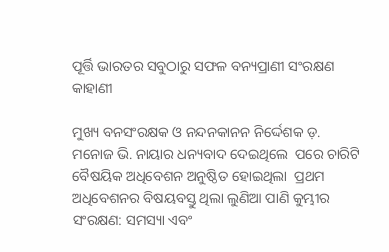ପୂର୍ତ୍ତି ଭାରତର ସବୁଠାରୁ ସଫଳ ବନ୍ୟପ୍ରାଣୀ ସଂରକ୍ଷଣ କାହାଣୀ

ମୁଖ୍ୟ ବନସଂରକ୍ଷକ ଓ ନନ୍ଦନକାନନ ନିର୍ଦ୍ଦେଶକ ଡ଼. ମନୋଜ ଭି. ନାୟାର ଧନ୍ୟବାଦ ଦେଇଥିଲେ  ପରେ ଚାରିଟି ବୈଷୟିକ ଅଧିବେଶନ ଅନୁଷ୍ଠିତ ହୋଇଥିଲା  ପ୍ରଥମ ଅଧିବେଶନର ବିଷୟବସ୍ତୁ ଥିଲା ଲୁଣିଆ ପାଣି କୁମ୍ଭୀର ସଂରକ୍ଷଣ: ସମସ୍ୟା ଏବଂ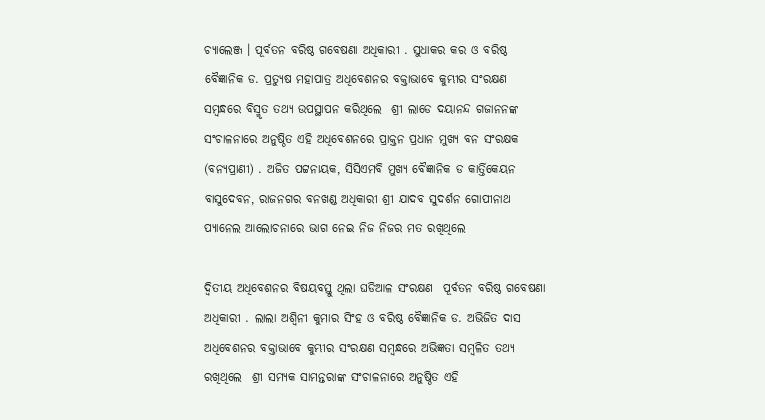ଚ୍ୟାଲେଞ୍ଜ । ପୂର୍ବତନ ବରିଷ୍ଠ ଗବେଷଣା ଅଧିକାରୀ . ସୁଧାକର କର ଓ ବରିଷ୍ଠ ବୈଜ୍ଞାନିକ ଡ. ପ୍ରତ୍ୟୁଷ ମହାପାତ୍ର ଅଧିବେଶନର ବକ୍ତାଭାବେ କୁମ୍ଭୀର ସଂରକ୍ଷଣ ସମ୍ବନ୍ଧରେ ବିସ୍ମୃତ ତଥ୍ୟ ଉପସ୍ଥାପନ କରିଥିଲେ  ଶ୍ରୀ ଲାଡେ ଦୟାନନ୍ଦ ଗଜାନନଙ୍କ ସଂଚାଳନାରେ ଅନୁଷ୍ଠିତ ଏହି ଅଧିବେଶନରେ ପ୍ରାକ୍ତନ ପ୍ରଧାନ ମୁଖ୍ୟ ବନ ସଂରକ୍ଷକ (ବନ୍ୟପ୍ରାଣୀ) . ଅଜିତ ପଟ୍ଟନାୟକ, ସିସିଏମବି ମୁଖ୍ୟ ବୈଜ୍ଞାନିକ ଡ କାର୍ତ୍ତିକେୟନ ବାସୁଦେବନ, ରାଜନଗର ବନଖଣ୍ଡ ଅଧିକାରୀ ଶ୍ରୀ ଯାଦବ ସୁଦର୍ଶନ ଗୋପୀନାଥ ପ୍ୟାନେଲ ଆଲୋଚନାରେ ଭାଗ ନେଇ ନିଜ ନିଜର ମତ ରଖିଥିଲେ

ଦ୍ଵିତୀୟ ଅଧିବେଶନର ବିଷୟବସ୍ତୁ ଥିଲା ଘଡିଆଳ ସଂରକ୍ଷଣ  ପୂର୍ବତନ ବରିଷ୍ଠ ଗବେଷଣା ଅଧିକାରୀ . ଲାଲା ଅଶ୍ଵିନୀ କୁମାର ସିଂହ ଓ ବରିଷ୍ଠ ବୈଜ୍ଞାନିକ ଡ. ଅଭିଜିତ ଦାସ ଅଧିବେଶନର ବକ୍ତାଭାବେ କୁମ୍ଭୀର ସଂରକ୍ଷଣ ସମ୍ବନ୍ଧରେ ଅଭିଜ୍ଞତା ସମ୍ବଳିତ ତଥ୍ୟ ରଖିଥିଲେ  ଶ୍ରୀ ସମ୍ୟକ ସାମନ୍ତରାଙ୍କ ସଂଚାଳନାରେ ଅନୁଷ୍ଠିତ ଏହି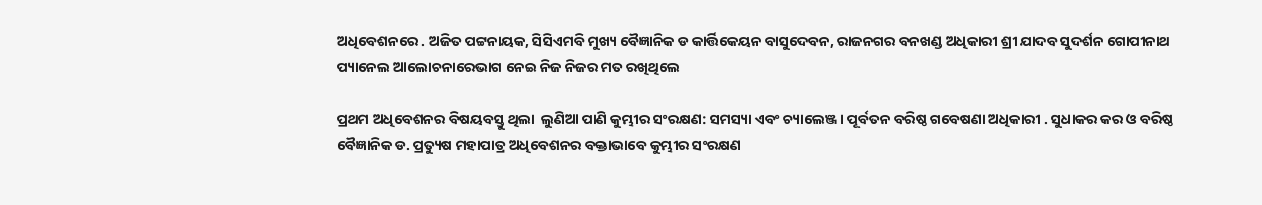ଅଧିବେଶନରେ . ଅଜିତ ପଟ୍ଟନାୟକ, ସିସିଏମବି ମୁଖ୍ୟ ବୈଜ୍ଞାନିକ ଡ କାର୍ତ୍ତିକେୟନ ବାସୁଦେବନ, ରାଜନଗର ବନଖଣ୍ଡ ଅଧିକାରୀ ଶ୍ରୀ ଯାଦବ ସୁଦର୍ଶନ ଗୋପୀନାଥ ପ୍ୟାନେଲ ଆଲୋଚନାରେଭାଗ ନେଇ ନିଜ ନିଜର ମତ ରଖିଥିଲେ

ପ୍ରଥମ ଅଧିବେଶନର ବିଷୟବସ୍ତୁ ଥିଲା  ଲୁଣିଆ ପାଣି କୁମ୍ଭୀର ସଂରକ୍ଷଣ: ସମସ୍ୟା ଏବଂ ଚ୍ୟାଲେଞ୍ଜ । ପୂର୍ବତନ ବରିଷ୍ଠ ଗବେଷଣା ଅଧିକାରୀ . ସୁଧାକର କର ଓ ବରିଷ୍ଠ ବୈଜ୍ଞାନିକ ଡ. ପ୍ରତ୍ୟୁଷ ମହାପାତ୍ର ଅଧିବେଶନର ବକ୍ତାଭାବେ କୁମ୍ଭୀର ସଂରକ୍ଷଣ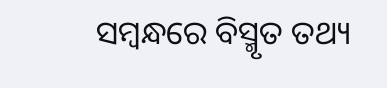ସମ୍ବନ୍ଧରେ ବିସ୍ମୃତ ତଥ୍ୟ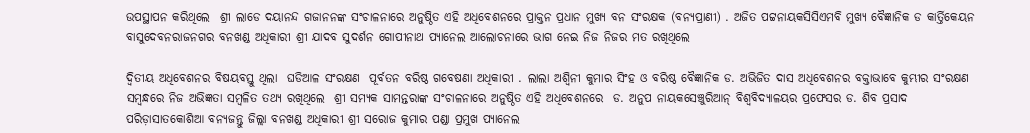ଉପସ୍ଥାପନ କରିଥିଲେ  ଶ୍ରୀ ଲାଡେ ଦୟାନନ୍ଦ ଗଜାନନଙ୍କ ସଂଚାଳନାରେ ଅନୁଷ୍ଠିତ ଏହି ଅଧିବେଶନରେ ପ୍ରାକ୍ତନ ପ୍ରଧାନ ମୁଖ୍ୟ ବନ ସଂରକ୍ଷକ (ବନ୍ୟପ୍ରାଣୀ) . ଅଜିତ ପଟ୍ଟନାୟକସିସିଏମବି ମୁଖ୍ୟ ବୈଜ୍ଞାନିକ ଡ କାର୍ତ୍ତିକେୟନ ବାସୁଦେବନରାଜନଗର ବନଖଣ୍ଡ ଅଧିକାରୀ ଶ୍ରୀ ଯାଦବ ସୁଦର୍ଶନ ଗୋପୀନାଥ ପ୍ୟାନେଲ ଆଲୋଚନାରେ ଭାଗ ନେଇ ନିଜ ନିଜର ମତ ରଖିଥିଲେ

ଦ୍ଵିତୀୟ ଅଧିବେଶନର ବିଷୟବସ୍ତୁ ଥିଲା  ଘଡିଆଳ ସଂରକ୍ଷଣ  ପୂର୍ବତନ ବରିଷ୍ଠ ଗବେଷଣା ଅଧିକାରୀ . ଲାଲା ଅଶ୍ଵିନୀ କୁମାର ସିଂହ ଓ ବରିଷ୍ଠ ବୈଜ୍ଞାନିକ ଡ. ଅଭିଜିତ ଦାସ ଅଧିବେଶନର ବକ୍ତାଭାବେ କୁମ୍ଭୀର ସଂରକ୍ଷଣ ସମ୍ବନ୍ଧରେ ନିଜ ଅଭିଜ୍ଞତା ସମ୍ବଳିତ ତଥ୍ୟ ରଖିଥିଲେ  ଶ୍ରୀ ସମ୍ୟକ ସାମନ୍ତରାଙ୍କ ସଂଚାଳନାରେ ଅନୁଷ୍ଠିତ ଏହି ଅଧିବେଶନରେ  ଡ. ଅନୁପ ନାୟକସେଞ୍ଚୁରିଆନ୍‌ ବିଶ୍ୱବିଦ୍ୟାଳୟର ପ୍ରଫେସର ଡ. ଶିବ ପ୍ରସାଦ ପରିଡ଼ାସାତକୋଶିଆ ବନ୍ୟଜନ୍ତୁ ଜିଲ୍ଲା ବନଖଣ୍ଡ ଅଧିକାରୀ ଶ୍ରୀ ସରୋଜ କୁମାର ପଣ୍ଡା ପ୍ରମୁଖ ପ୍ୟାନେଲ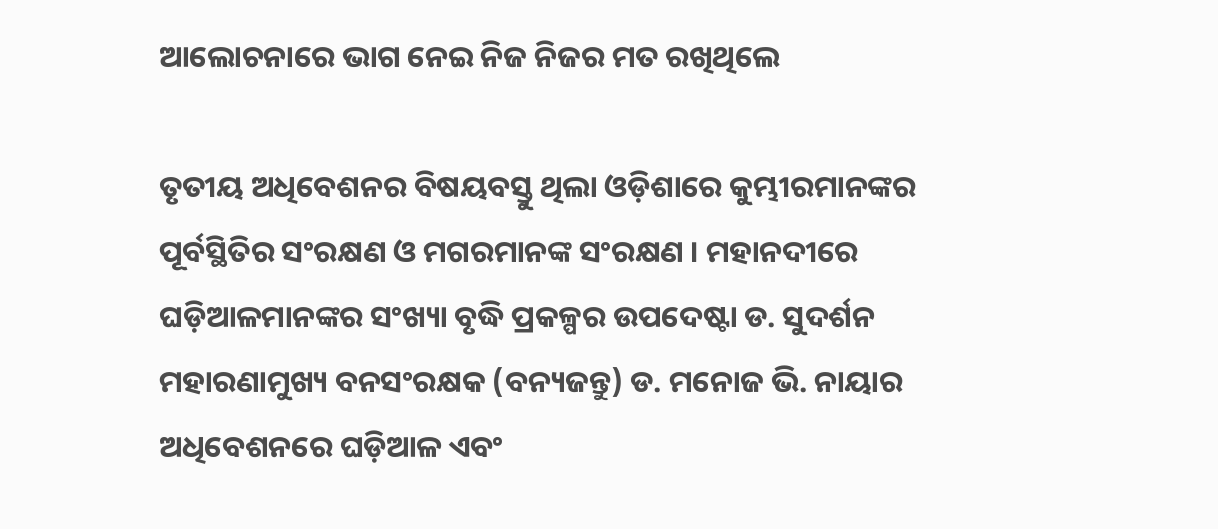ଆଲୋଚନାରେ ଭାଗ ନେଇ ନିଜ ନିଜର ମତ ରଖିଥିଲେ

ତୃତୀୟ ଅଧିବେଶନର ବିଷୟବସ୍ତୁ ଥିଲା ଓଡ଼ିଶାରେ କୁମ୍ଭୀରମାନଙ୍କର ପୂର୍ବସ୍ଥିତିର ସଂରକ୍ଷଣ ଓ ମଗରମାନଙ୍କ ସଂରକ୍ଷଣ । ମହାନଦୀରେ ଘଡ଼ିଆଳମାନଙ୍କର ସଂଖ୍ୟା ବୃଦ୍ଧି ପ୍ରକଳ୍ପର ଉପଦେଷ୍ଟା ଡ. ସୁଦର୍ଶନ ମହାରଣାମୁଖ୍ୟ ବନସଂରକ୍ଷକ (ବନ୍ୟଜନ୍ତୁ) ଡ. ମନୋଜ ଭି. ନାୟାର ଅଧିବେଶନରେ ଘଡ଼ିଆଳ ଏବଂ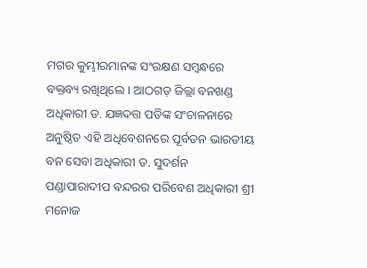ମଗର କୁମ୍ଭୀରମାନଙ୍କ ସଂରକ୍ଷଣ ସମ୍ବନ୍ଧରେ ବକ୍ତବ୍ୟ ରଖିଥିଲେ । ଆଠଗଡ଼ ଜିଲ୍ଲା ବନଖଣ୍ଡ ଅଧିକାରୀ ଡ. ଯଜ୍ଞଦତ୍ତ ପତିଙ୍କ ସଂଚାଳନାରେ ଅନୁଷ୍ଠିତ ଏହି ଅଧିବେଶନରେ ପୂର୍ବତନ ଭାରତୀୟ ବନ ସେବା ଅଧିକାରୀ ଡ. ସୁଦର୍ଶନ ପଣ୍ଡାପାରାଦୀପ ବନ୍ଦରର ପରିବେଶ ଅଧିକାରୀ ଶ୍ରୀ ମନୋଜ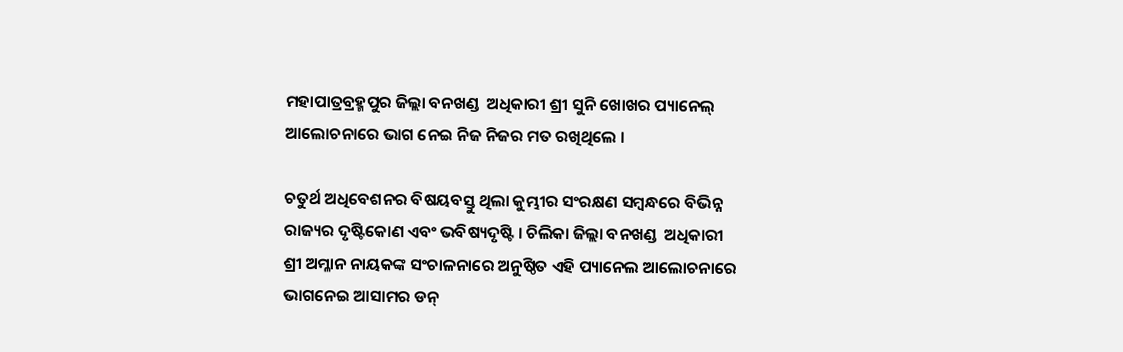ମହାପାତ୍ରବ୍ରହ୍ମପୁର ଜିଲ୍ଲା ବନଖଣ୍ଡ  ଅଧିକାରୀ ଶ୍ରୀ ସୁନି ଖୋଖର ପ୍ୟାନେଲ୍‌ ଆଲୋଚନାରେ ଭାଗ ନେଇ ନିଜ ନିଜର ମତ ରଖିଥିଲେ ।

ଚତୁର୍ଥ ଅଧିବେଶନର ବିଷୟବସ୍ତୁ ଥିଲା କୁମ୍ଭୀର ସଂରକ୍ଷଣ ସମ୍ବନ୍ଧରେ ବିଭିନ୍ନ ରାଜ୍ୟର ଦୃଷ୍ଟିକୋଣ ଏବଂ ଭବିଷ୍ୟଦୃଷ୍ଟି । ଚିଲିକା ଜିଲ୍ଲା ବନଖଣ୍ଡ  ଅଧିକାରୀ ଶ୍ରୀ ଅମ୍ଳାନ ନାୟକଙ୍କ ସଂଚାଳନାରେ ଅନୁଷ୍ଠିତ ଏହି ପ୍ୟାନେଲ ଆଲୋଚନାରେ ଭାଗନେଇ ଆସାମର ଡନ୍‌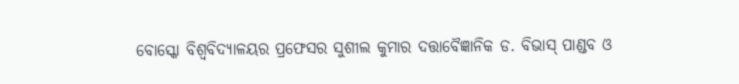ବୋସ୍କୋ ବିଶ୍ୱବିଦ୍ୟାଳୟର ପ୍ରଫେସର ସୁଶୀଲ କୁମାର ଦତ୍ତାବୈଜ୍ଞାନିକ ଡ. ବିଭାସ୍‌ ପାଣ୍ଡବ ଓ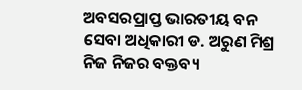ଅବସରପ୍ରାପ୍ତ ଭାରତୀୟ ବନ ସେବା ଅଧିକାରୀ ଡ. ଅରୁଣ ମିଶ୍ର ନିଜ ନିଜର ବକ୍ତବ୍ୟ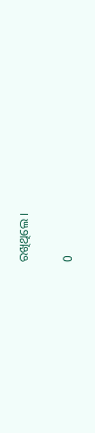ରଖିଥିଲେ ।

0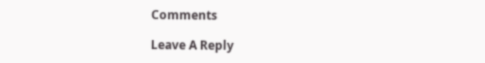Comments

Leave A Reply